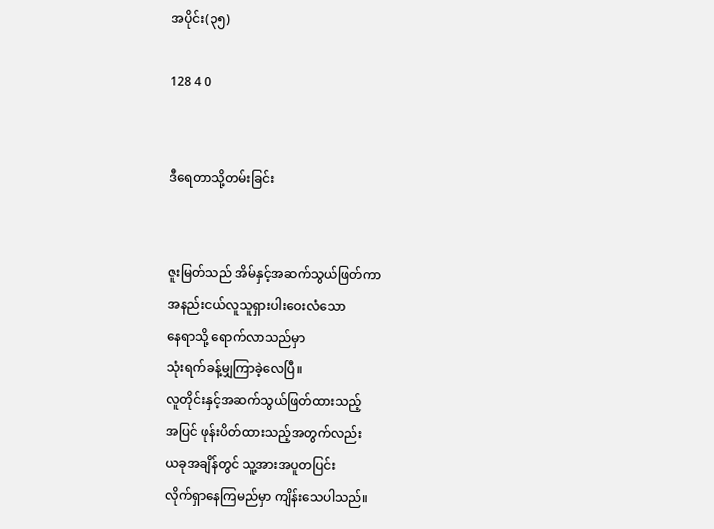အပိုင်း(၃၅)

128 4 0


ဒီရေတာသို့တမ်းခြင်း


ဇူးမြတ်သည် အိမ်နှင့်အဆက်သွယ်ဖြတ်ကာ
အနည်းငယ်လူသူရှားပါးဝေးလံသော
နေရာသို့ ရောက်လာသည်မှာ
သုံးရက်ခန့်မျှကြာခဲ့လေပြီ။
လူတိုင်းနှင့်အဆက်သွယ်ဖြတ်ထားသည့်
အပြင် ဖုန်းပိတ်ထားသည့်အတွက်လည်း
ယခုအချိန်တွင် သူ့အားအပူတပြင်း
လိုက်ရှာနေကြမည်မှာ ကျိန်းသေပါသည်။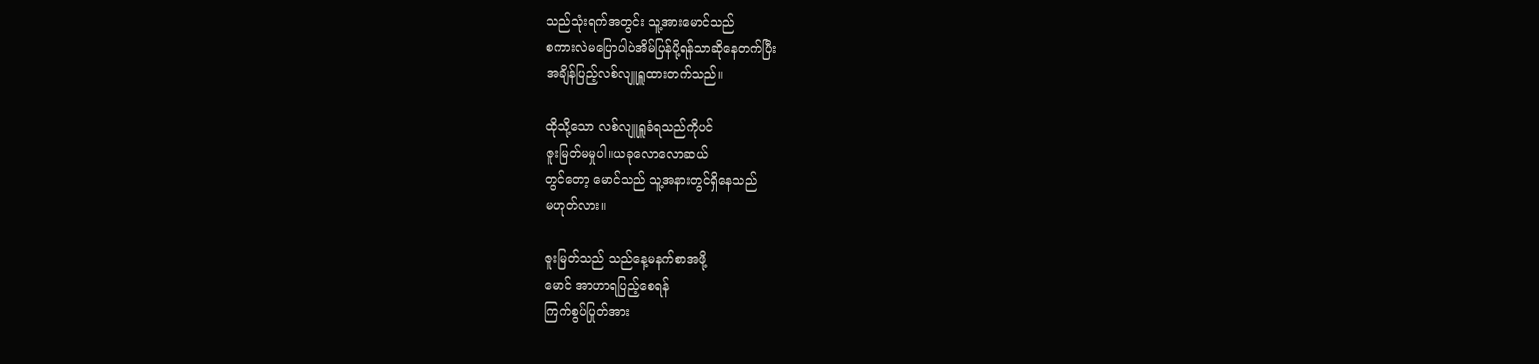သည်သုံးရက်အတွင်း သူ့အားမောင်သည်
စကားလဲမပြောပါပဲအိမ်ပြန်ပို့ရန်သာဆိုနေတက်ပြီး
အချိန်ပြည့်လစ်လျူရှူထားတက်သည်။

ထိုသို့သော လစ်လျူရှူခံရသည်ကိုပင်
ဇူးမြတ်မမှုပါ။ယခုလောလောဆယ်
တွင်တော့ မောင်သည် သူ့အနားတွင်ရှိနေသည်
မဟုတ်လား။

ဇူးမြတ်သည် သည်နေ့မနက်စာအဖို့
မောင် အာဟာရပြည့်စေရန်
ကြက်စွပ်ပြုတ်အား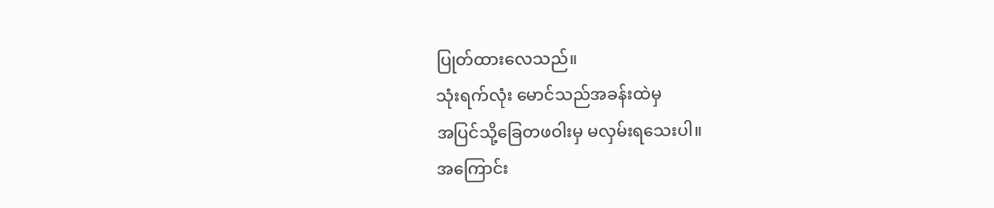ပြုတ်ထားလေသည်။
သုံးရက်လုံး မောင်သည်အခန်းထဲမှ
အပြင်သို့ခြေတဖဝါးမှ မလှမ်းရသေးပါ။
အကြောင်း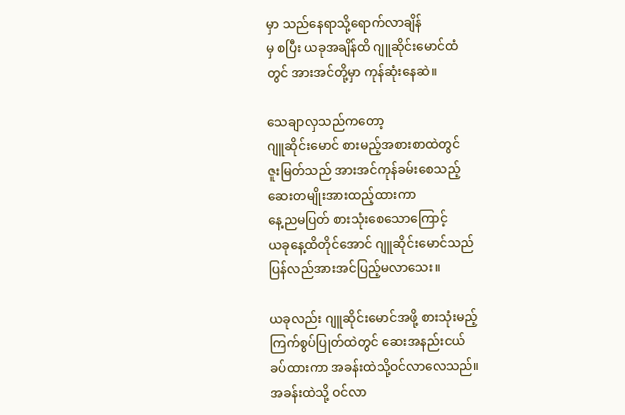မှာ သည်နေရာသို့ရောက်လာချိန်
မှ စပြီး ယခုအချိန်ထိ ဂျူဆိုင်းမောင်ထံ
တွင် အားအင်တို့မှာ ကုန်ဆုံးနေဆဲ။

သေချာလှသည်ကတော့
ဂျူဆိုင်းမောင် စားမည့်အစားစာထဲတွင်
ဇူးမြတ်သည် အားအင်ကုန်ခမ်းစေသည့်
ဆေးတမျိုးအားထည့်ထားကာ
နေ့ညမပြတ် စားသုံးစေသောကြောင့်
ယခုနေ့ထိတိုင်အောင် ဂျူဆိုင်းမောင်သည်
ပြန်လည်အားအင်ပြည့်မလာသေး။

ယခုလည်း ဂျူဆိုင်းမောင်အဖို့ စားသုံးမည့်
ကြက်စွပ်ပြုတ်ထဲတွင် ဆေးအနည်းငယ်
ခပ်ထားကာ အခန်းထဲသို့ဝင်လာလေသည်။
အခန်းထဲသို့ ဝင်လာ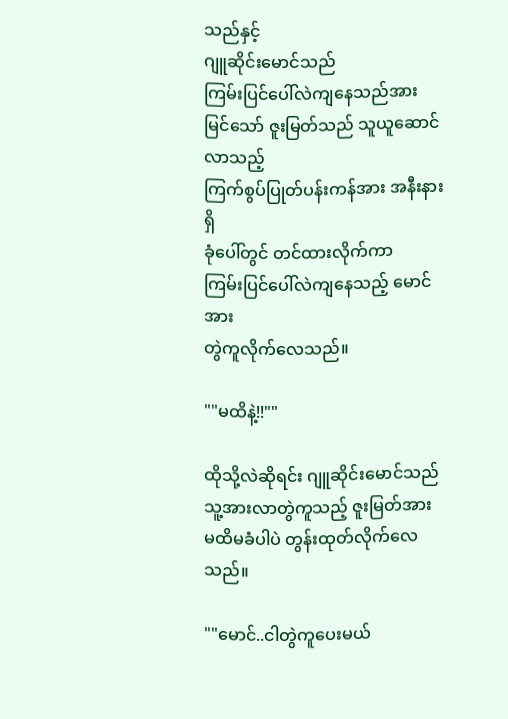သည်နှင့်
ဂျူဆိုင်းမောင်သည်
ကြမ်းပြင်ပေါ်လဲကျနေသည်အား
မြင်သော် ဇူးမြတ်သည် သူယူဆောင်လာသည့်
ကြက်စွပ်ပြုတ်ပန်းကန်အား အနီးနားရှိ
ခုံပေါ်တွင် တင်ထားလိုက်ကာ
ကြမ်းပြင်ပေါ်လဲကျနေသည့် မောင်အား
တွဲကူလိုက်လေသည်။

""မထိနဲ့!!""

ထိုသို့လဲဆိုရင်း ဂျူဆိုင်းမောင်သည်
သူ့အားလာတွဲကူသည့် ဇူးမြတ်အား
မထိမခံပါပဲ တွန်းထုတ်လိုက်လေသည်။

""မောင်..ငါတွဲကူပေးမယ်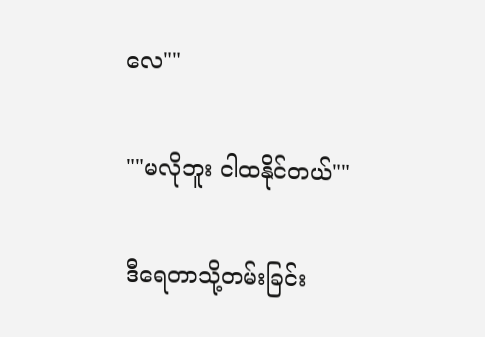လေ""

""မလိုဘူး ငါထနိုင်တယ်""

ဒီရေတာသို့တမ်းခြင်း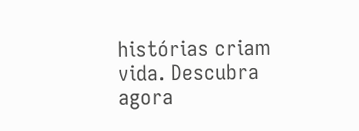histórias criam vida. Descubra agora